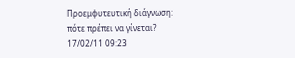Προεμφυτευτική διάγνωση: πότε πρέπει να γίνεται?
17/02/11 09:23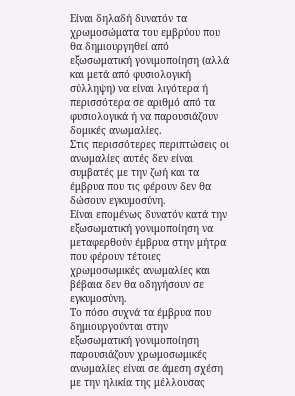Είναι δηλαδή δυνατόν τα χρωμοσώματα του εμβρύου που θα δημιουργηθεί από εξωσωματική γονιμοποίηση (αλλά και μετά από φυσιολογική σύλληψη) να είναι λιγότερα ή περισσότερα σε αριθμό από τα φυσιολογικά ή να παρουσιάζουν δομικές ανωμαλίες.
Στις περισσότερες περιπτώσεις οι ανωμαλίες αυτές δεν είναι συμβατές με την ζωή και τα έμβρυα που τις φέρουν δεν θα δώσουν εγκυμοσύνη.
Είναι επομένως δυνατόν κατά την εξωσωματική γονιμοποίηση να μεταφερθούν έμβρυα στην μήτρα που φέρουν τέτοιες χρωμοσωμικές ανωμαλίες και βέβαια δεν θα οδηγήσουν σε εγκυμοσύνη.
Το πόσο συχνά τα έμβρυα που δημιουργούνται στην εξωσωματική γονιμοποίηση παρουσιάζουν χρωμοσωμικές ανωμαλίες είναι σε άμεση σχέση με την ηλικία της μέλλουσας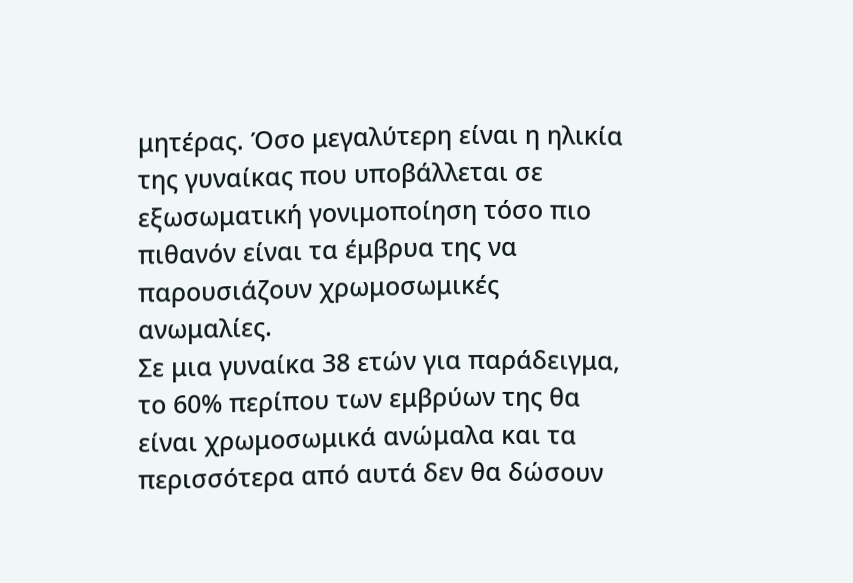μητέρας. Όσο μεγαλύτερη είναι η ηλικία της γυναίκας που υποβάλλεται σε εξωσωματική γονιμοποίηση τόσο πιο πιθανόν είναι τα έμβρυα της να παρουσιάζουν χρωμοσωμικές ανωμαλίες.
Σε μια γυναίκα 38 ετών για παράδειγμα, το 60% περίπου των εμβρύων της θα είναι χρωμοσωμικά ανώμαλα και τα περισσότερα από αυτά δεν θα δώσουν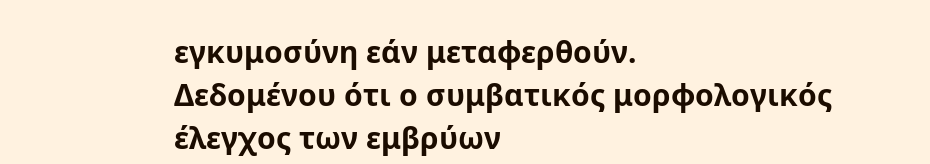εγκυμοσύνη εάν μεταφερθούν.
Δεδομένου ότι ο συμβατικός μορφολογικός έλεγχος των εμβρύων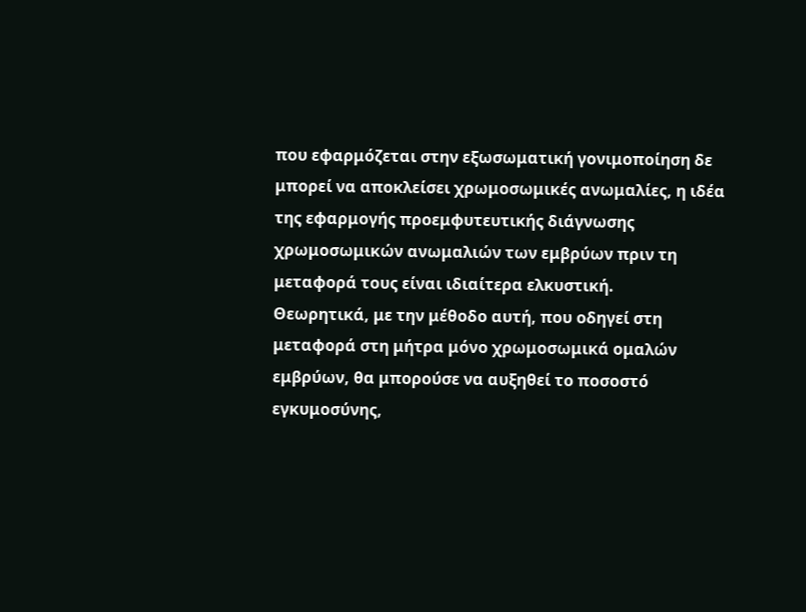που εφαρμόζεται στην εξωσωματική γονιμοποίηση δε μπορεί να αποκλείσει χρωμοσωμικές ανωμαλίες, η ιδέα της εφαρμογής προεμφυτευτικής διάγνωσης χρωμοσωμικών ανωμαλιών των εμβρύων πριν τη μεταφορά τους είναι ιδιαίτερα ελκυστική.
Θεωρητικά, με την μέθοδο αυτή, που οδηγεί στη μεταφορά στη μήτρα μόνο χρωμοσωμικά ομαλών εμβρύων, θα μπορούσε να αυξηθεί το ποσοστό εγκυμοσύνης,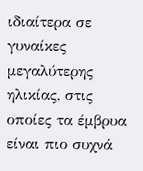ιδιαίτερα σε γυναίκες μεγαλύτερης ηλικίας, στις οποίες τα έμβρυα είναι πιο συχνά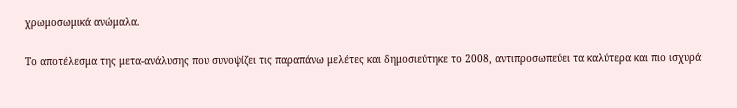χρωμοσωμικά ανώμαλα.

Το αποτέλεσμα της μετα-ανάλυσης που συνοψίζει τις παραπάνω μελέτες και δημοσιεύτηκε το 2008, αντιπροσωπεύει τα καλύτερα και πιο ισχυρά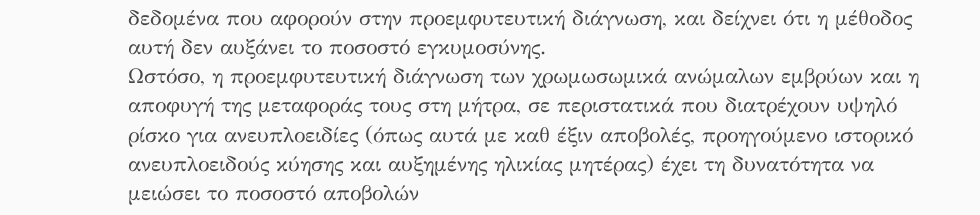δεδομένα που αφορούν στην προεμφυτευτική διάγνωση, και δείχνει ότι η μέθοδος αυτή δεν αυξάνει το ποσοστό εγκυμοσύνης.
Ωστόσο, η προεμφυτευτική διάγνωση των χρωμωσωμικά ανώμαλων εμβρύων και η αποφυγή της μεταφοράς τους στη μήτρα, σε περιστατικά που διατρέχουν υψηλό ρίσκο για ανευπλοειδίες (όπως αυτά με καθ έξιν αποβολές, προηγούμενο ιστορικό ανευπλοειδούς κύησης και αυξημένης ηλικίας μητέρας) έχει τη δυνατότητα να μειώσει το ποσοστό αποβολών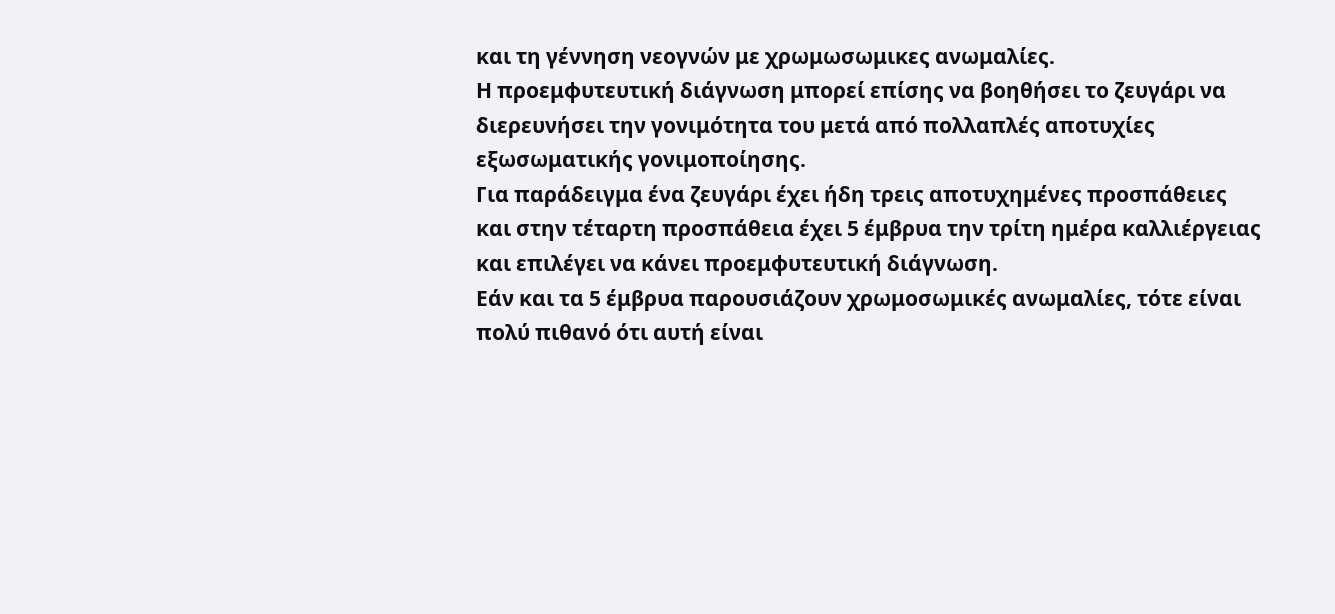και τη γέννηση νεογνών με χρωμωσωμικες ανωμαλίες.
Η προεμφυτευτική διάγνωση μπορεί επίσης να βοηθήσει το ζευγάρι να διερευνήσει την γονιμότητα του μετά από πολλαπλές αποτυχίες εξωσωματικής γονιμοποίησης.
Για παράδειγμα ένα ζευγάρι έχει ήδη τρεις αποτυχημένες προσπάθειες και στην τέταρτη προσπάθεια έχει 5 έμβρυα την τρίτη ημέρα καλλιέργειας και επιλέγει να κάνει προεμφυτευτική διάγνωση.
Εάν και τα 5 έμβρυα παρουσιάζουν χρωμοσωμικές ανωμαλίες, τότε είναι πολύ πιθανό ότι αυτή είναι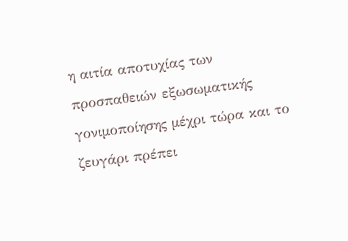η αιτία αποτυχίας των προσπαθειών εξωσωματικής γονιμοποίησης μέχρι τώρα και το ζευγάρι πρέπει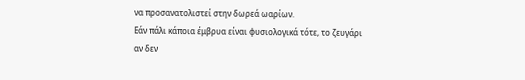να προσανατολιστεί στην δωρεά ωαρίων.
Εάν πάλι κάποια έμβρυα είναι φυσιολογικά τότε, το ζευγάρι αν δεν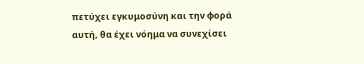πετύχει εγκυμοσύνη και την φορά αυτή, θα έχει νόημα να συνεχίσει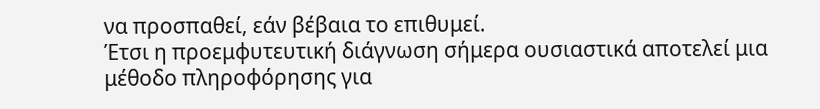να προσπαθεί, εάν βέβαια το επιθυμεί.
Έτσι η προεμφυτευτική διάγνωση σήμερα ουσιαστικά αποτελεί μια μέθοδο πληροφόρησης για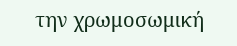την χρωμοσωμική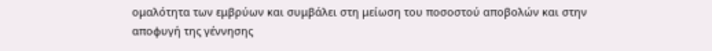ομαλότητα των εμβρύων και συμβάλει στη μείωση του ποσοστού αποβολών και στην αποφυγή της γέννησης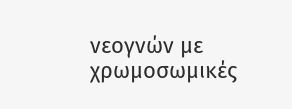νεογνών με χρωμοσωμικές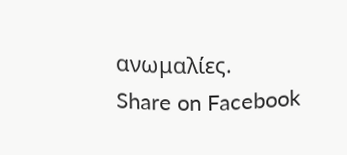ανωμαλίες.
Share on Facebook